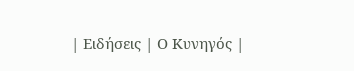| Ειδήσεις | Ο Κυνηγός |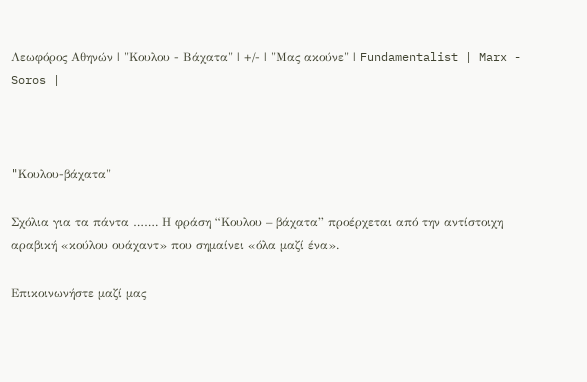Λεωφόρος Αθηνών | "Κουλου - Βάχατα" | +/- | "Μας ακούνε" | Fundamentalist | Marx - Soros |



"Kουλου-βάχατα"

Σχόλια για τα πάντα ……. Η φράση “Κουλου – βάχατα” προέρχεται από την αντίστοιχη αραβική «κούλου ουάχαντ» που σημαίνει «όλα μαζί ένα».

Επικοινωνήστε μαζί μας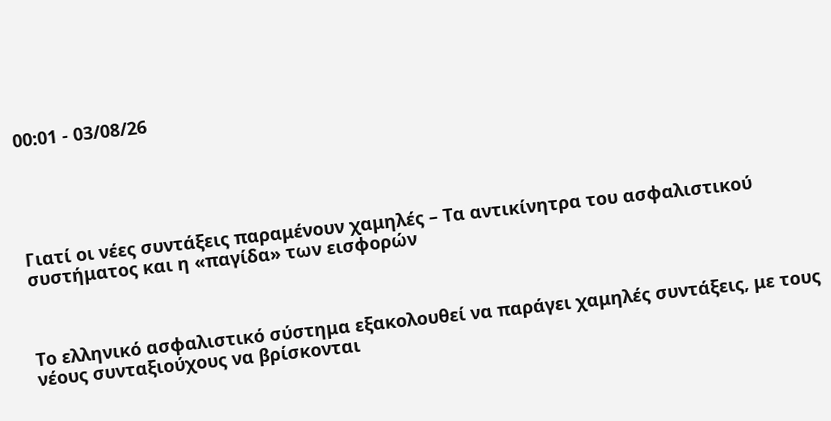00:01 - 03/08/26





Γιατί οι νέες συντάξεις παραμένουν χαμηλές – Τα αντικίνητρα του ασφαλιστικού συστήματος και η «παγίδα» των εισφορών



Το ελληνικό ασφαλιστικό σύστημα εξακολουθεί να παράγει χαμηλές συντάξεις, με τους νέους συνταξιούχους να βρίσκονται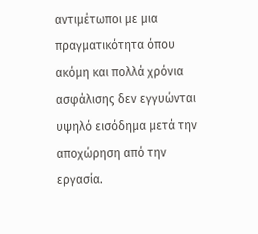αντιμέτωποι με μια πραγματικότητα όπου ακόμη και πολλά χρόνια ασφάλισης δεν εγγυώνται υψηλό εισόδημα μετά την αποχώρηση από την εργασία.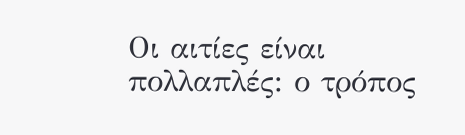Οι αιτίες είναι πολλαπλές: ο τρόπος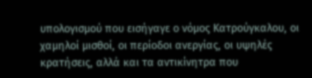υπολογισμού που εισήγαγε ο νόμος Κατρούγκαλου, οι χαμηλοί μισθοί, οι περίοδοι ανεργίας, οι υψηλές κρατήσεις, αλλά και τα αντικίνητρα που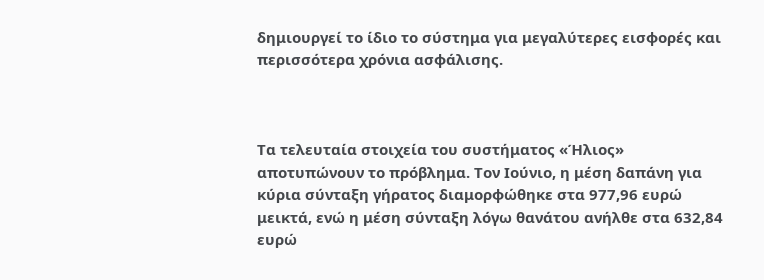δημιουργεί το ίδιο το σύστημα για μεγαλύτερες εισφορές και περισσότερα χρόνια ασφάλισης.



Τα τελευταία στοιχεία του συστήματος «Ήλιος» αποτυπώνουν το πρόβλημα. Τον Ιούνιο, η μέση δαπάνη για κύρια σύνταξη γήρατος διαμορφώθηκε στα 977,96 ευρώ μεικτά, ενώ η μέση σύνταξη λόγω θανάτου ανήλθε στα 632,84 ευρώ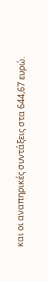και οι αναπηρικές συντάξεις στα 644,67 ευρώ.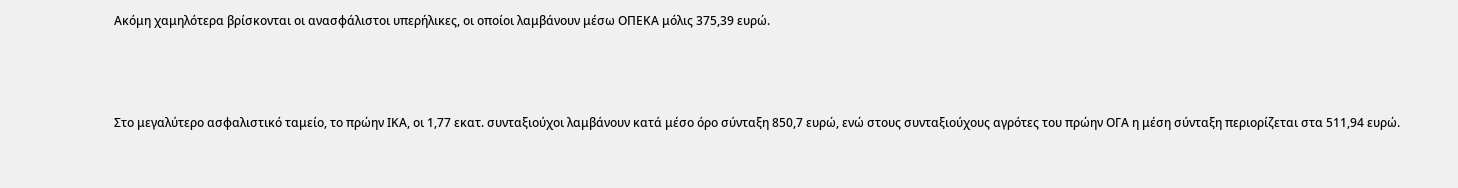Ακόμη χαμηλότερα βρίσκονται οι ανασφάλιστοι υπερήλικες, οι οποίοι λαμβάνουν μέσω ΟΠΕΚΑ μόλις 375,39 ευρώ.



Στο μεγαλύτερο ασφαλιστικό ταμείο, το πρώην ΙΚΑ, οι 1,77 εκατ. συνταξιούχοι λαμβάνουν κατά μέσο όρο σύνταξη 850,7 ευρώ, ενώ στους συνταξιούχους αγρότες του πρώην ΟΓΑ η μέση σύνταξη περιορίζεται στα 511,94 ευρώ.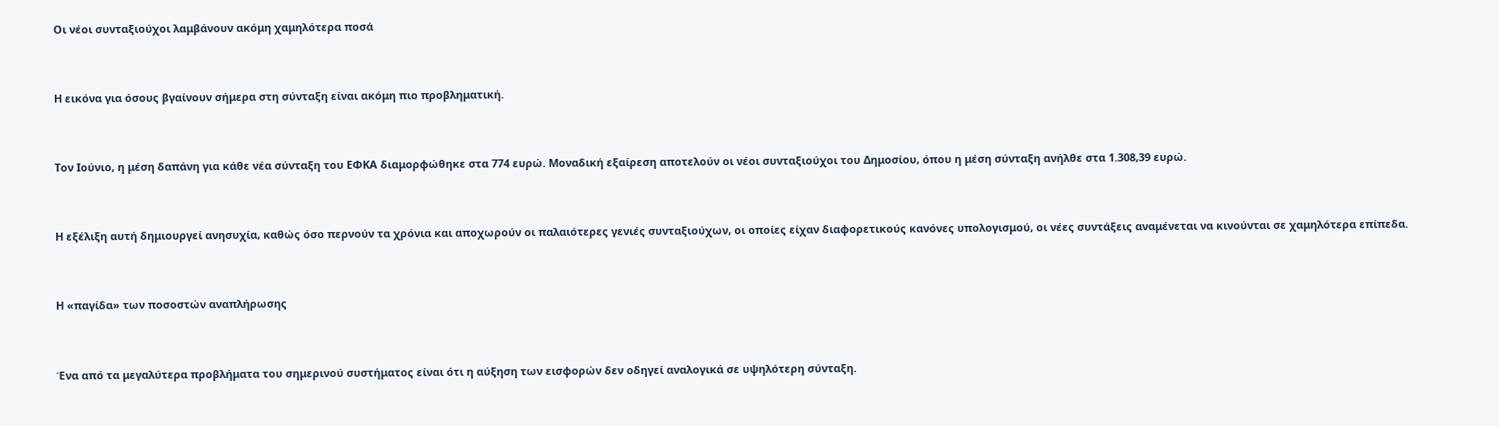Οι νέοι συνταξιούχοι λαμβάνουν ακόμη χαμηλότερα ποσά



Η εικόνα για όσους βγαίνουν σήμερα στη σύνταξη είναι ακόμη πιο προβληματική.



Τον Ιούνιο, η μέση δαπάνη για κάθε νέα σύνταξη του ΕΦΚΑ διαμορφώθηκε στα 774 ευρώ. Μοναδική εξαίρεση αποτελούν οι νέοι συνταξιούχοι του Δημοσίου, όπου η μέση σύνταξη ανήλθε στα 1.308,39 ευρώ.



Η εξέλιξη αυτή δημιουργεί ανησυχία, καθώς όσο περνούν τα χρόνια και αποχωρούν οι παλαιότερες γενιές συνταξιούχων, οι οποίες είχαν διαφορετικούς κανόνες υπολογισμού, οι νέες συντάξεις αναμένεται να κινούνται σε χαμηλότερα επίπεδα.



Η «παγίδα» των ποσοστών αναπλήρωσης



Ένα από τα μεγαλύτερα προβλήματα του σημερινού συστήματος είναι ότι η αύξηση των εισφορών δεν οδηγεί αναλογικά σε υψηλότερη σύνταξη.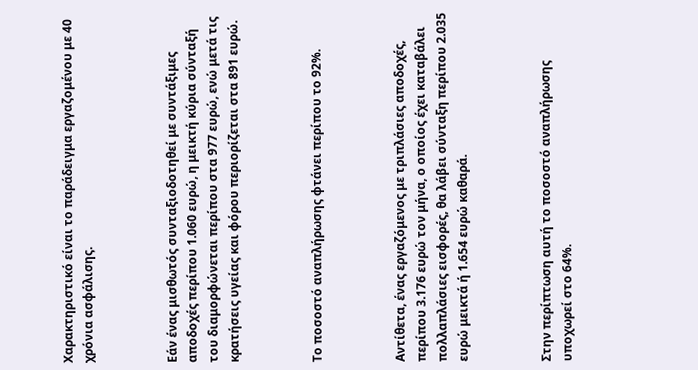Χαρακτηριστικό είναι το παράδειγμα εργαζομένου με 40 χρόνια ασφάλισης.



Εάν ένας μισθωτός συνταξιοδοτηθεί με συντάξιμες αποδοχές περίπου 1.060 ευρώ, η μεικτή κύρια σύνταξή του διαμορφώνεται περίπου στα 977 ευρώ, ενώ μετά τις κρατήσεις υγείας και φόρου περιορίζεται στα 891 ευρώ.



Το ποσοστό αναπλήρωσης φτάνει περίπου το 92%.



Αντίθετα, ένας εργαζόμενος με τριπλάσιες αποδοχές, περίπου 3.176 ευρώ τον μήνα, ο οποίος έχει καταβάλει πολλαπλάσιες εισφορές, θα λάβει σύνταξη περίπου 2.035 ευρώ μεικτά ή 1.654 ευρώ καθαρά.



Στην περίπτωση αυτή το ποσοστό αναπλήρωσης υποχωρεί στο 64%.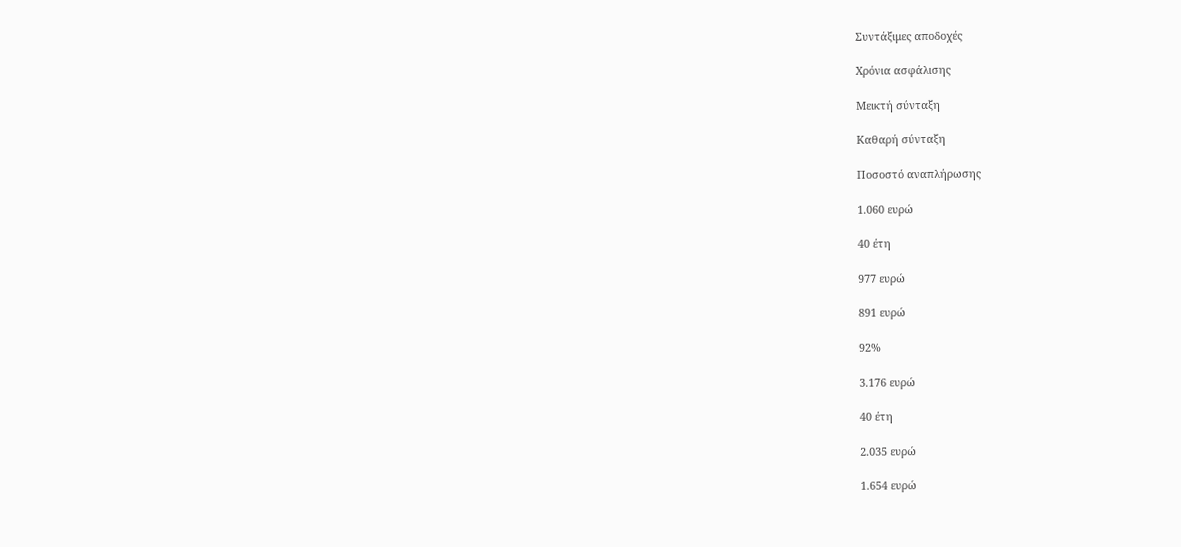Συντάξιμες αποδοχές

Χρόνια ασφάλισης

Μεικτή σύνταξη

Καθαρή σύνταξη

Ποσοστό αναπλήρωσης

1.060 ευρώ

40 έτη

977 ευρώ

891 ευρώ

92%

3.176 ευρώ

40 έτη

2.035 ευρώ

1.654 ευρώ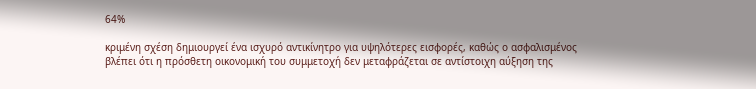64%

κριμένη σχέση δημιουργεί ένα ισχυρό αντικίνητρο για υψηλότερες εισφορές, καθώς ο ασφαλισμένος βλέπει ότι η πρόσθετη οικονομική του συμμετοχή δεν μεταφράζεται σε αντίστοιχη αύξηση της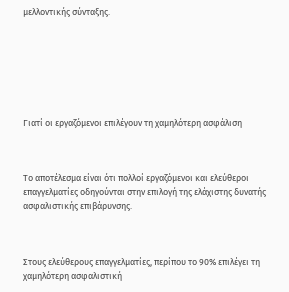μελλοντικής σύνταξης.







Γιατί οι εργαζόμενοι επιλέγουν τη χαμηλότερη ασφάλιση



Το αποτέλεσμα είναι ότι πολλοί εργαζόμενοι και ελεύθεροι επαγγελματίες οδηγούνται στην επιλογή της ελάχιστης δυνατής ασφαλιστικής επιβάρυνσης.



Στους ελεύθερους επαγγελματίες, περίπου το 90% επιλέγει τη χαμηλότερη ασφαλιστική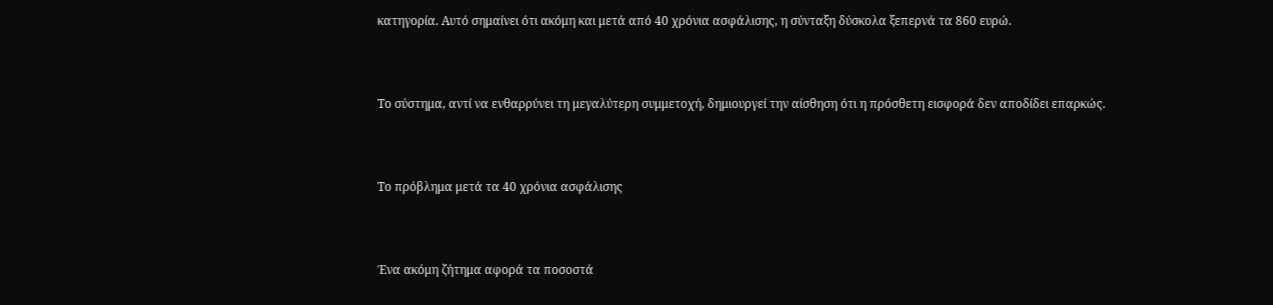κατηγορία. Αυτό σημαίνει ότι ακόμη και μετά από 40 χρόνια ασφάλισης, η σύνταξη δύσκολα ξεπερνά τα 860 ευρώ.



Το σύστημα, αντί να ενθαρρύνει τη μεγαλύτερη συμμετοχή, δημιουργεί την αίσθηση ότι η πρόσθετη εισφορά δεν αποδίδει επαρκώς.



Το πρόβλημα μετά τα 40 χρόνια ασφάλισης



Ένα ακόμη ζήτημα αφορά τα ποσοστά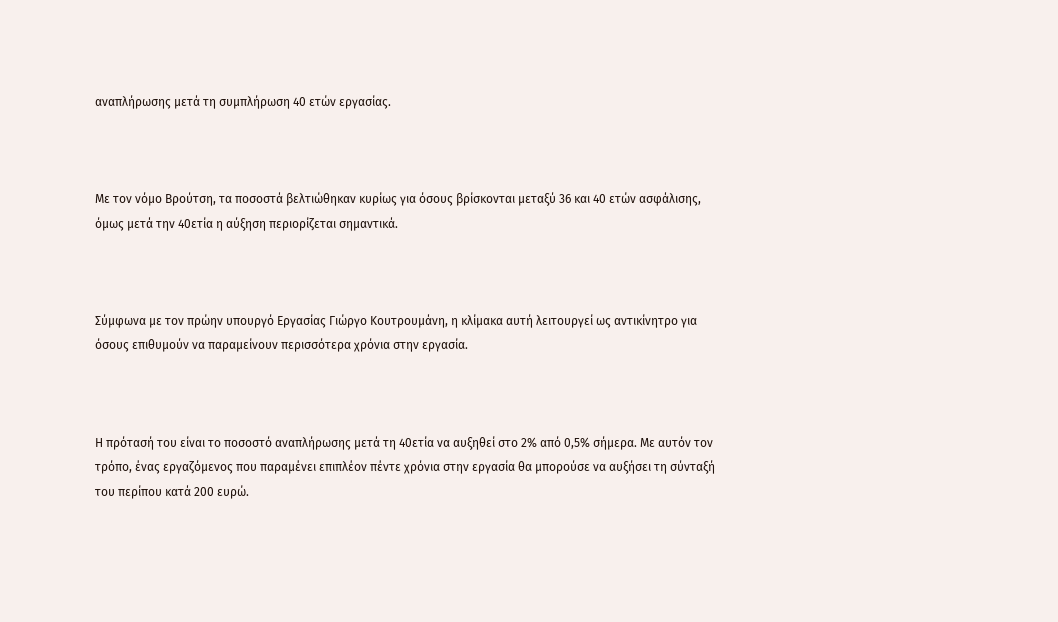αναπλήρωσης μετά τη συμπλήρωση 40 ετών εργασίας.



Με τον νόμο Βρούτση, τα ποσοστά βελτιώθηκαν κυρίως για όσους βρίσκονται μεταξύ 36 και 40 ετών ασφάλισης, όμως μετά την 40ετία η αύξηση περιορίζεται σημαντικά.



Σύμφωνα με τον πρώην υπουργό Εργασίας Γιώργο Κουτρουμάνη, η κλίμακα αυτή λειτουργεί ως αντικίνητρο για όσους επιθυμούν να παραμείνουν περισσότερα χρόνια στην εργασία.



Η πρότασή του είναι το ποσοστό αναπλήρωσης μετά τη 40ετία να αυξηθεί στο 2% από 0,5% σήμερα. Με αυτόν τον τρόπο, ένας εργαζόμενος που παραμένει επιπλέον πέντε χρόνια στην εργασία θα μπορούσε να αυξήσει τη σύνταξή του περίπου κατά 200 ευρώ.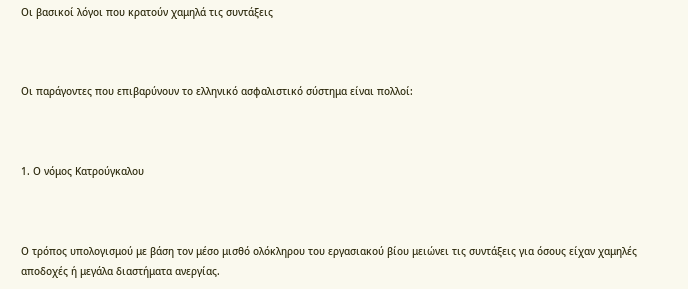Οι βασικοί λόγοι που κρατούν χαμηλά τις συντάξεις



Οι παράγοντες που επιβαρύνουν το ελληνικό ασφαλιστικό σύστημα είναι πολλοί:



1. Ο νόμος Κατρούγκαλου



Ο τρόπος υπολογισμού με βάση τον μέσο μισθό ολόκληρου του εργασιακού βίου μειώνει τις συντάξεις για όσους είχαν χαμηλές αποδοχές ή μεγάλα διαστήματα ανεργίας.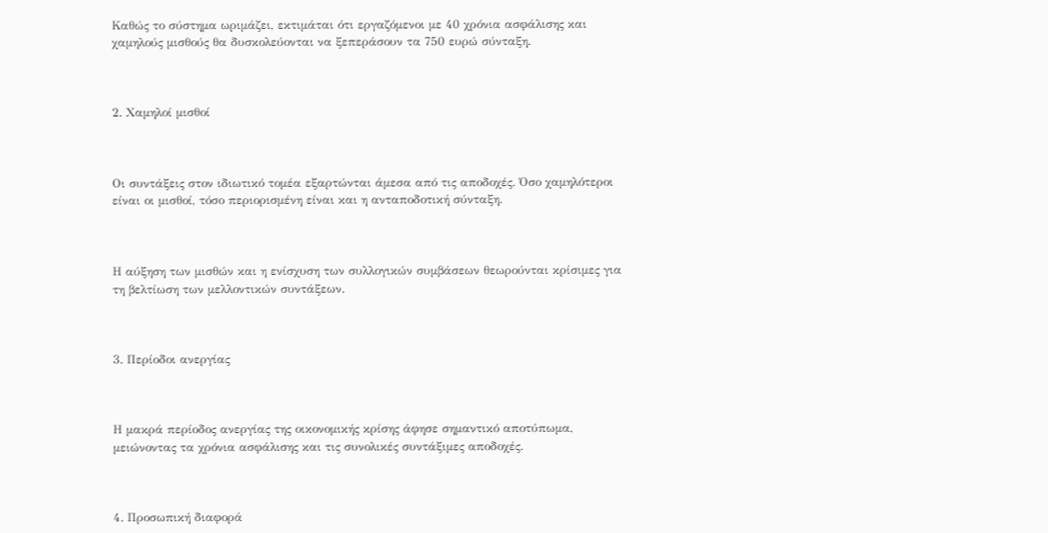Καθώς το σύστημα ωριμάζει, εκτιμάται ότι εργαζόμενοι με 40 χρόνια ασφάλισης και χαμηλούς μισθούς θα δυσκολεύονται να ξεπεράσουν τα 750 ευρώ σύνταξη.



2. Χαμηλοί μισθοί



Οι συντάξεις στον ιδιωτικό τομέα εξαρτώνται άμεσα από τις αποδοχές. Όσο χαμηλότεροι είναι οι μισθοί, τόσο περιορισμένη είναι και η ανταποδοτική σύνταξη.



Η αύξηση των μισθών και η ενίσχυση των συλλογικών συμβάσεων θεωρούνται κρίσιμες για τη βελτίωση των μελλοντικών συντάξεων.



3. Περίοδοι ανεργίας



Η μακρά περίοδος ανεργίας της οικονομικής κρίσης άφησε σημαντικό αποτύπωμα, μειώνοντας τα χρόνια ασφάλισης και τις συνολικές συντάξιμες αποδοχές.



4. Προσωπική διαφορά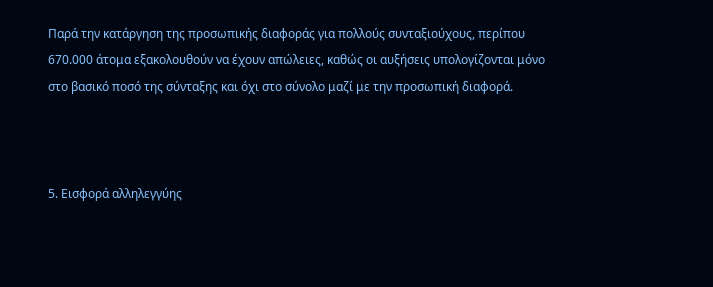Παρά την κατάργηση της προσωπικής διαφοράς για πολλούς συνταξιούχους, περίπου 670.000 άτομα εξακολουθούν να έχουν απώλειες, καθώς οι αυξήσεις υπολογίζονται μόνο στο βασικό ποσό της σύνταξης και όχι στο σύνολο μαζί με την προσωπική διαφορά.



5. Εισφορά αλληλεγγύης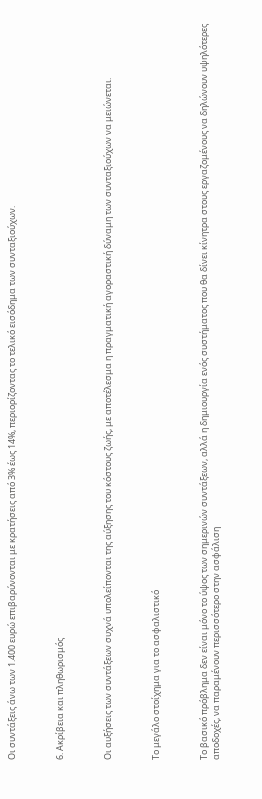Οι συντάξεις άνω των 1.400 ευρώ επιβαρύνονται με κρατήσεις από 3% έως 14%, περιορίζοντας το τελικό εισόδημα των συνταξιούχων.



6. Ακρίβεια και πληθωρισμός



Οι αυξήσεις των συντάξεων συχνά υπολείπονται της αύξησης του κόστους ζωής, με αποτέλεσμα η πραγματική αγοραστική δύναμη των συνταξιούχων να μειώνεται.



Το μεγάλο στοίχημα για το ασφαλιστικό



Το βασικό πρόβλημα δεν είναι μόνο το ύψος των σημερινών συντάξεων, αλλά η δημιουργία ενός συστήματος που θα δίνει κίνητρα στους εργαζομένους να δηλώνουν υψηλότερες αποδοχές, να παραμένουν περισσότερο στην ασφάλιση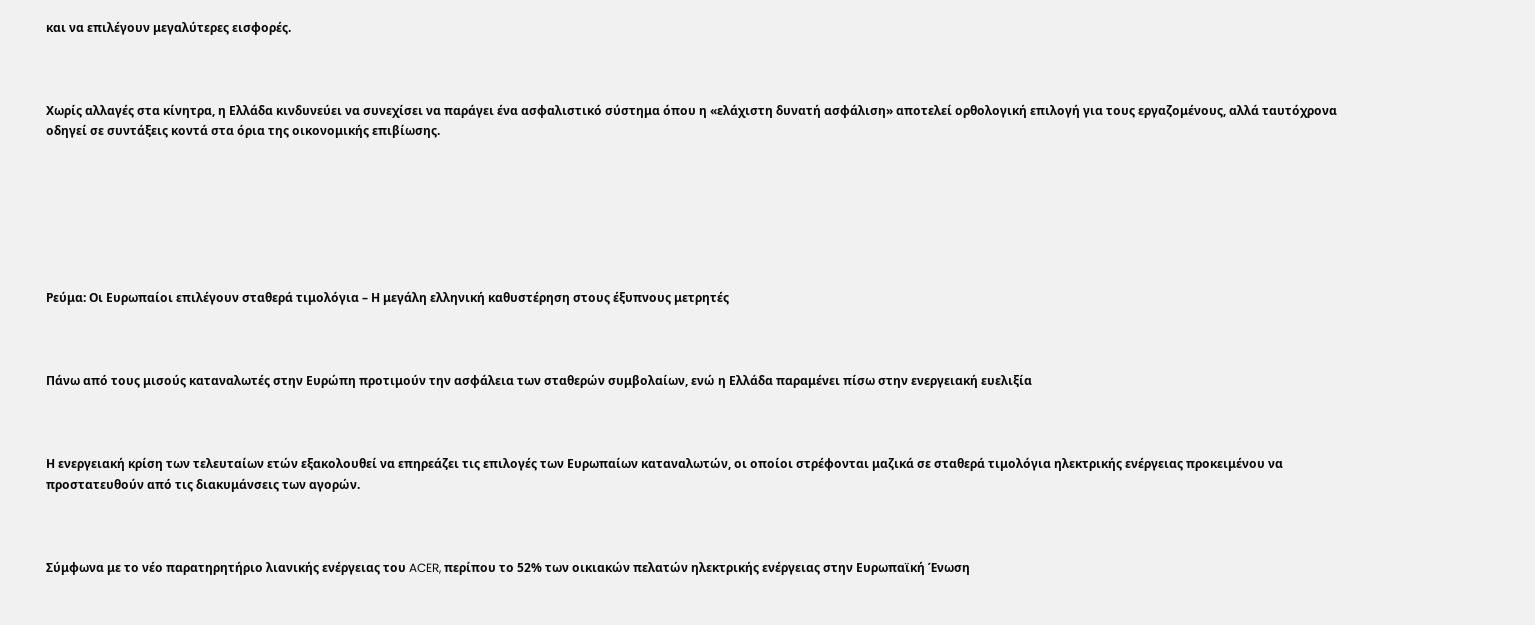και να επιλέγουν μεγαλύτερες εισφορές.



Χωρίς αλλαγές στα κίνητρα, η Ελλάδα κινδυνεύει να συνεχίσει να παράγει ένα ασφαλιστικό σύστημα όπου η «ελάχιστη δυνατή ασφάλιση» αποτελεί ορθολογική επιλογή για τους εργαζομένους, αλλά ταυτόχρονα οδηγεί σε συντάξεις κοντά στα όρια της οικονομικής επιβίωσης.







Ρεύμα: Οι Ευρωπαίοι επιλέγουν σταθερά τιμολόγια – Η μεγάλη ελληνική καθυστέρηση στους έξυπνους μετρητές



Πάνω από τους μισούς καταναλωτές στην Ευρώπη προτιμούν την ασφάλεια των σταθερών συμβολαίων, ενώ η Ελλάδα παραμένει πίσω στην ενεργειακή ευελιξία



Η ενεργειακή κρίση των τελευταίων ετών εξακολουθεί να επηρεάζει τις επιλογές των Ευρωπαίων καταναλωτών, οι οποίοι στρέφονται μαζικά σε σταθερά τιμολόγια ηλεκτρικής ενέργειας προκειμένου να προστατευθούν από τις διακυμάνσεις των αγορών.



Σύμφωνα με το νέο παρατηρητήριο λιανικής ενέργειας του ACER, περίπου το 52% των οικιακών πελατών ηλεκτρικής ενέργειας στην Ευρωπαϊκή Ένωση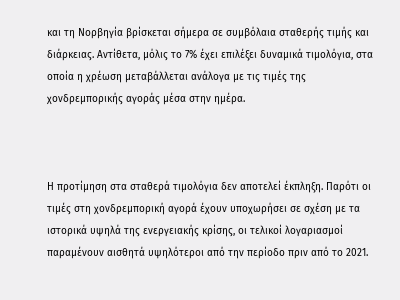και τη Νορβηγία βρίσκεται σήμερα σε συμβόλαια σταθερής τιμής και διάρκειας. Αντίθετα, μόλις το 7% έχει επιλέξει δυναμικά τιμολόγια, στα οποία η χρέωση μεταβάλλεται ανάλογα με τις τιμές της χονδρεμπορικής αγοράς μέσα στην ημέρα.



Η προτίμηση στα σταθερά τιμολόγια δεν αποτελεί έκπληξη. Παρότι οι τιμές στη χονδρεμπορική αγορά έχουν υποχωρήσει σε σχέση με τα ιστορικά υψηλά της ενεργειακής κρίσης, οι τελικοί λογαριασμοί παραμένουν αισθητά υψηλότεροι από την περίοδο πριν από το 2021.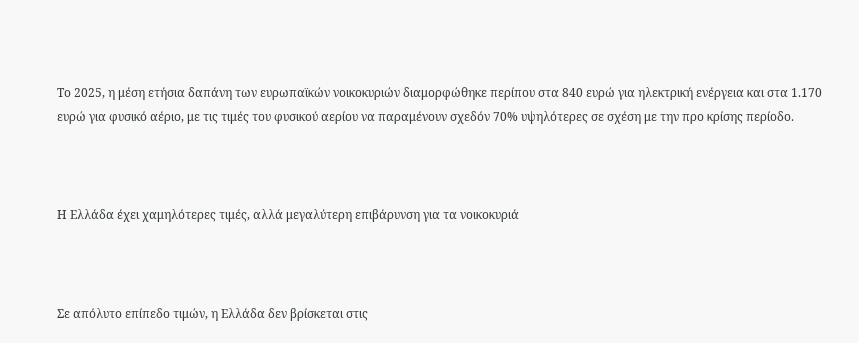Το 2025, η μέση ετήσια δαπάνη των ευρωπαϊκών νοικοκυριών διαμορφώθηκε περίπου στα 840 ευρώ για ηλεκτρική ενέργεια και στα 1.170 ευρώ για φυσικό αέριο, με τις τιμές του φυσικού αερίου να παραμένουν σχεδόν 70% υψηλότερες σε σχέση με την προ κρίσης περίοδο.



Η Ελλάδα έχει χαμηλότερες τιμές, αλλά μεγαλύτερη επιβάρυνση για τα νοικοκυριά



Σε απόλυτο επίπεδο τιμών, η Ελλάδα δεν βρίσκεται στις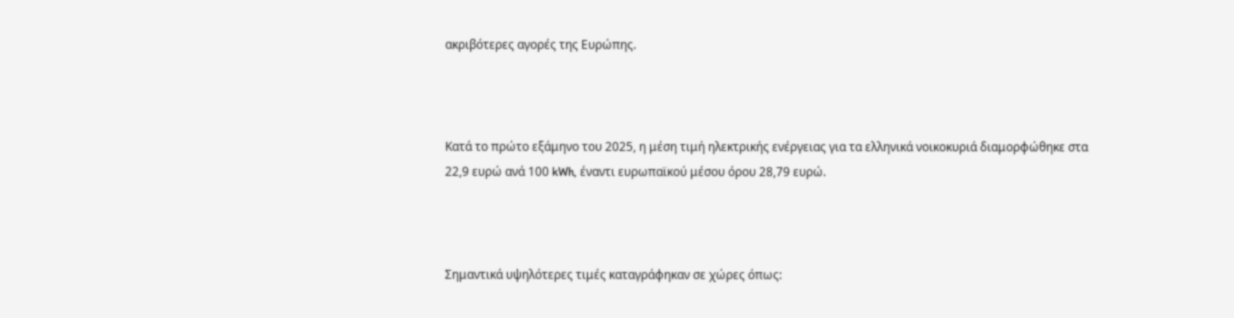ακριβότερες αγορές της Ευρώπης.



Κατά το πρώτο εξάμηνο του 2025, η μέση τιμή ηλεκτρικής ενέργειας για τα ελληνικά νοικοκυριά διαμορφώθηκε στα 22,9 ευρώ ανά 100 kWh, έναντι ευρωπαϊκού μέσου όρου 28,79 ευρώ.



Σημαντικά υψηλότερες τιμές καταγράφηκαν σε χώρες όπως: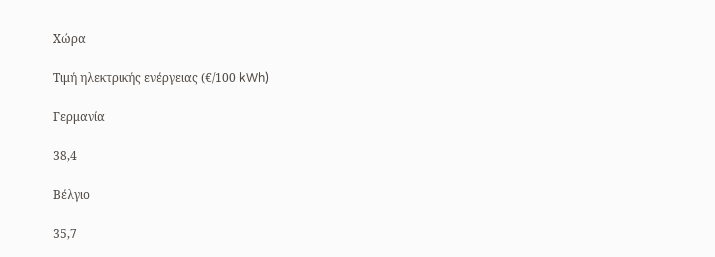Χώρα

Τιμή ηλεκτρικής ενέργειας (€/100 kWh)

Γερμανία

38,4

Βέλγιο

35,7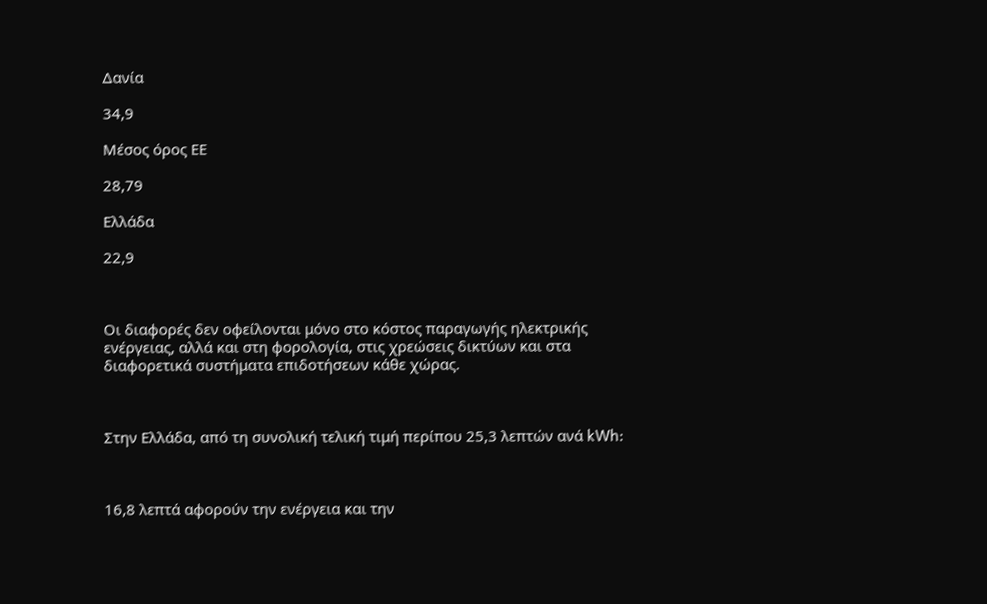Δανία

34,9

Μέσος όρος ΕΕ

28,79

Ελλάδα

22,9



Οι διαφορές δεν οφείλονται μόνο στο κόστος παραγωγής ηλεκτρικής ενέργειας, αλλά και στη φορολογία, στις χρεώσεις δικτύων και στα διαφορετικά συστήματα επιδοτήσεων κάθε χώρας.



Στην Ελλάδα, από τη συνολική τελική τιμή περίπου 25,3 λεπτών ανά kWh:



16,8 λεπτά αφορούν την ενέργεια και την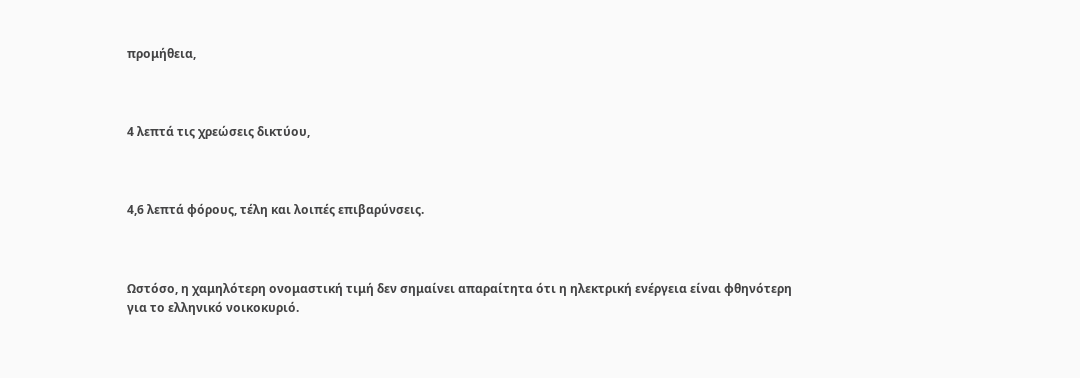προμήθεια,



4 λεπτά τις χρεώσεις δικτύου,



4,6 λεπτά φόρους, τέλη και λοιπές επιβαρύνσεις.



Ωστόσο, η χαμηλότερη ονομαστική τιμή δεν σημαίνει απαραίτητα ότι η ηλεκτρική ενέργεια είναι φθηνότερη για το ελληνικό νοικοκυριό.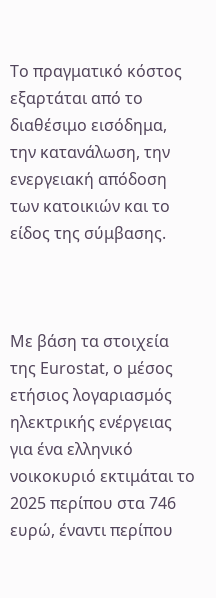Το πραγματικό κόστος εξαρτάται από το διαθέσιμο εισόδημα, την κατανάλωση, την ενεργειακή απόδοση των κατοικιών και το είδος της σύμβασης.



Με βάση τα στοιχεία της Eurostat, ο μέσος ετήσιος λογαριασμός ηλεκτρικής ενέργειας για ένα ελληνικό νοικοκυριό εκτιμάται το 2025 περίπου στα 746 ευρώ, έναντι περίπου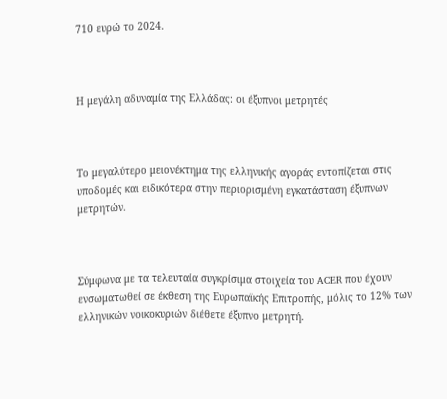710 ευρώ το 2024.



Η μεγάλη αδυναμία της Ελλάδας: οι έξυπνοι μετρητές



Το μεγαλύτερο μειονέκτημα της ελληνικής αγοράς εντοπίζεται στις υποδομές και ειδικότερα στην περιορισμένη εγκατάσταση έξυπνων μετρητών.



Σύμφωνα με τα τελευταία συγκρίσιμα στοιχεία του ACER που έχουν ενσωματωθεί σε έκθεση της Ευρωπαϊκής Επιτροπής, μόλις το 12% των ελληνικών νοικοκυριών διέθετε έξυπνο μετρητή.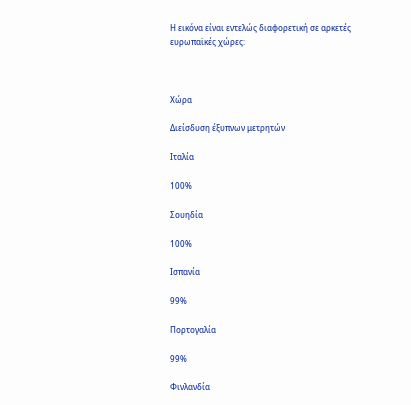Η εικόνα είναι εντελώς διαφορετική σε αρκετές ευρωπαϊκές χώρες:



Χώρα

Διείσδυση έξυπνων μετρητών

Ιταλία

100%

Σουηδία

100%

Ισπανία

99%

Πορτογαλία

99%

Φινλανδία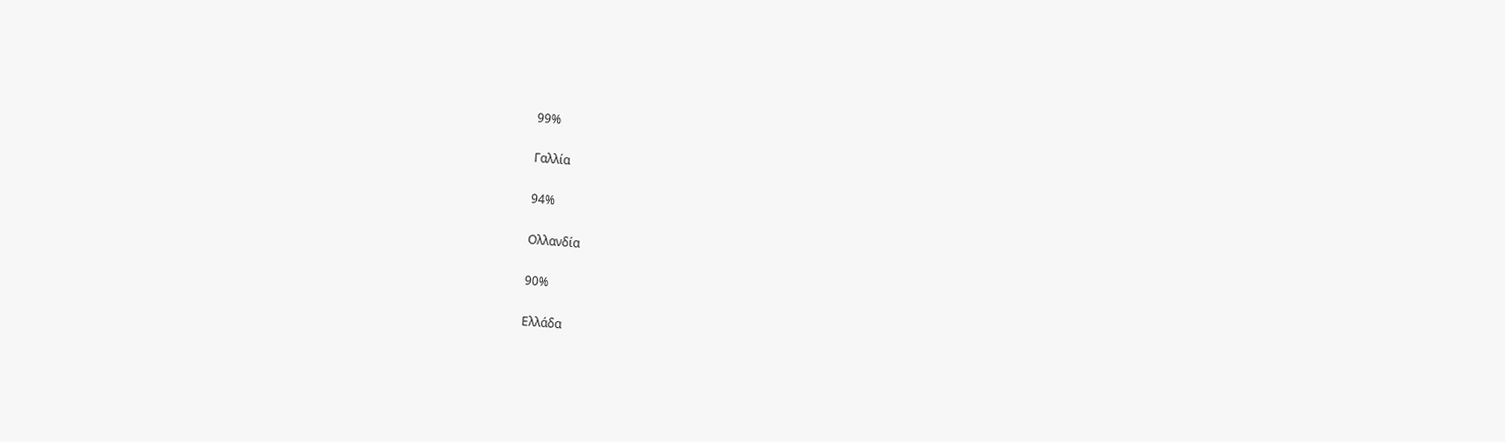99%

Γαλλία

94%

Ολλανδία

90%

Ελλάδα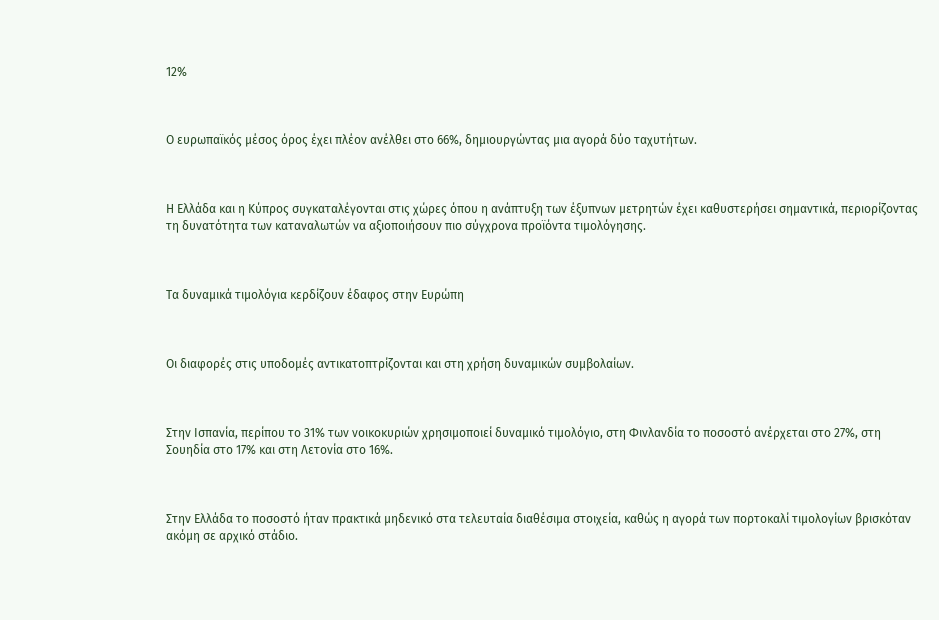12%



Ο ευρωπαϊκός μέσος όρος έχει πλέον ανέλθει στο 66%, δημιουργώντας μια αγορά δύο ταχυτήτων.



Η Ελλάδα και η Κύπρος συγκαταλέγονται στις χώρες όπου η ανάπτυξη των έξυπνων μετρητών έχει καθυστερήσει σημαντικά, περιορίζοντας τη δυνατότητα των καταναλωτών να αξιοποιήσουν πιο σύγχρονα προϊόντα τιμολόγησης.



Τα δυναμικά τιμολόγια κερδίζουν έδαφος στην Ευρώπη



Οι διαφορές στις υποδομές αντικατοπτρίζονται και στη χρήση δυναμικών συμβολαίων.



Στην Ισπανία, περίπου το 31% των νοικοκυριών χρησιμοποιεί δυναμικό τιμολόγιο, στη Φινλανδία το ποσοστό ανέρχεται στο 27%, στη Σουηδία στο 17% και στη Λετονία στο 16%.



Στην Ελλάδα το ποσοστό ήταν πρακτικά μηδενικό στα τελευταία διαθέσιμα στοιχεία, καθώς η αγορά των πορτοκαλί τιμολογίων βρισκόταν ακόμη σε αρχικό στάδιο.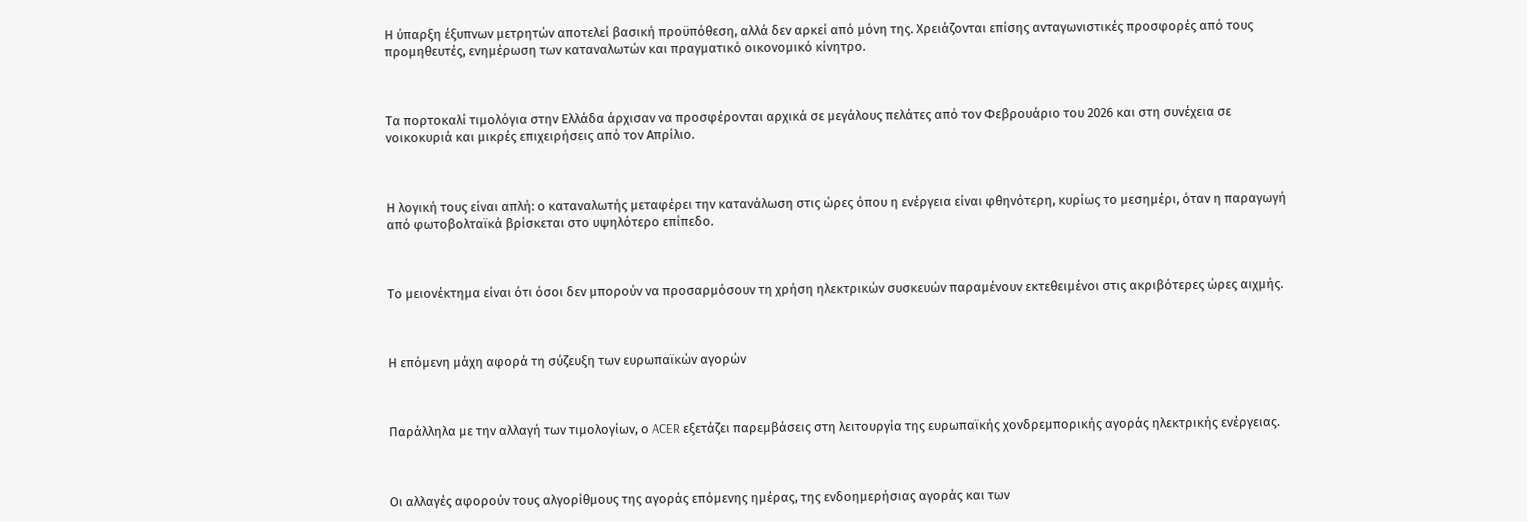Η ύπαρξη έξυπνων μετρητών αποτελεί βασική προϋπόθεση, αλλά δεν αρκεί από μόνη της. Χρειάζονται επίσης ανταγωνιστικές προσφορές από τους προμηθευτές, ενημέρωση των καταναλωτών και πραγματικό οικονομικό κίνητρο.



Τα πορτοκαλί τιμολόγια στην Ελλάδα άρχισαν να προσφέρονται αρχικά σε μεγάλους πελάτες από τον Φεβρουάριο του 2026 και στη συνέχεια σε νοικοκυριά και μικρές επιχειρήσεις από τον Απρίλιο.



Η λογική τους είναι απλή: ο καταναλωτής μεταφέρει την κατανάλωση στις ώρες όπου η ενέργεια είναι φθηνότερη, κυρίως το μεσημέρι, όταν η παραγωγή από φωτοβολταϊκά βρίσκεται στο υψηλότερο επίπεδο.



Το μειονέκτημα είναι ότι όσοι δεν μπορούν να προσαρμόσουν τη χρήση ηλεκτρικών συσκευών παραμένουν εκτεθειμένοι στις ακριβότερες ώρες αιχμής.



Η επόμενη μάχη αφορά τη σύζευξη των ευρωπαϊκών αγορών



Παράλληλα με την αλλαγή των τιμολογίων, ο ACER εξετάζει παρεμβάσεις στη λειτουργία της ευρωπαϊκής χονδρεμπορικής αγοράς ηλεκτρικής ενέργειας.



Οι αλλαγές αφορούν τους αλγορίθμους της αγοράς επόμενης ημέρας, της ενδοημερήσιας αγοράς και των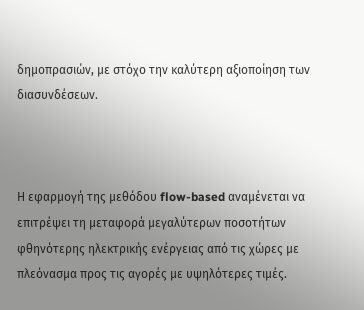δημοπρασιών, με στόχο την καλύτερη αξιοποίηση των διασυνδέσεων.



Η εφαρμογή της μεθόδου flow-based αναμένεται να επιτρέψει τη μεταφορά μεγαλύτερων ποσοτήτων φθηνότερης ηλεκτρικής ενέργειας από τις χώρες με πλεόνασμα προς τις αγορές με υψηλότερες τιμές.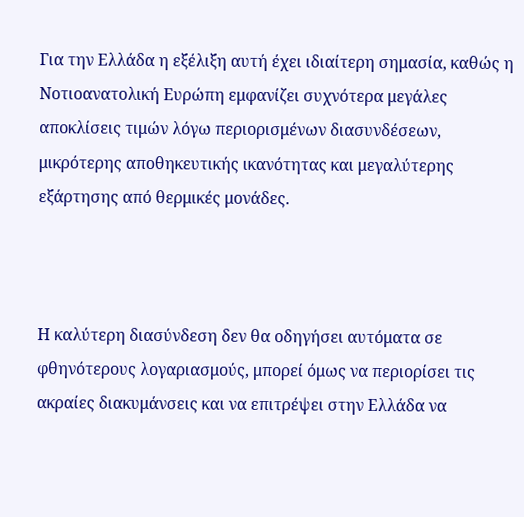Για την Ελλάδα η εξέλιξη αυτή έχει ιδιαίτερη σημασία, καθώς η Νοτιοανατολική Ευρώπη εμφανίζει συχνότερα μεγάλες αποκλίσεις τιμών λόγω περιορισμένων διασυνδέσεων, μικρότερης αποθηκευτικής ικανότητας και μεγαλύτερης εξάρτησης από θερμικές μονάδες.



Η καλύτερη διασύνδεση δεν θα οδηγήσει αυτόματα σε φθηνότερους λογαριασμούς, μπορεί όμως να περιορίσει τις ακραίες διακυμάνσεις και να επιτρέψει στην Ελλάδα να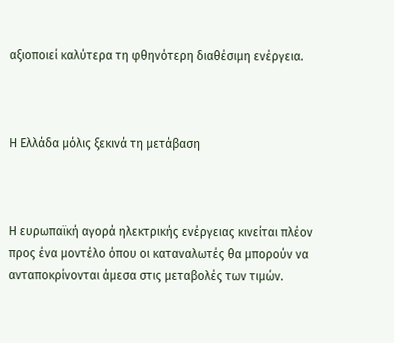αξιοποιεί καλύτερα τη φθηνότερη διαθέσιμη ενέργεια.



Η Ελλάδα μόλις ξεκινά τη μετάβαση



Η ευρωπαϊκή αγορά ηλεκτρικής ενέργειας κινείται πλέον προς ένα μοντέλο όπου οι καταναλωτές θα μπορούν να ανταποκρίνονται άμεσα στις μεταβολές των τιμών.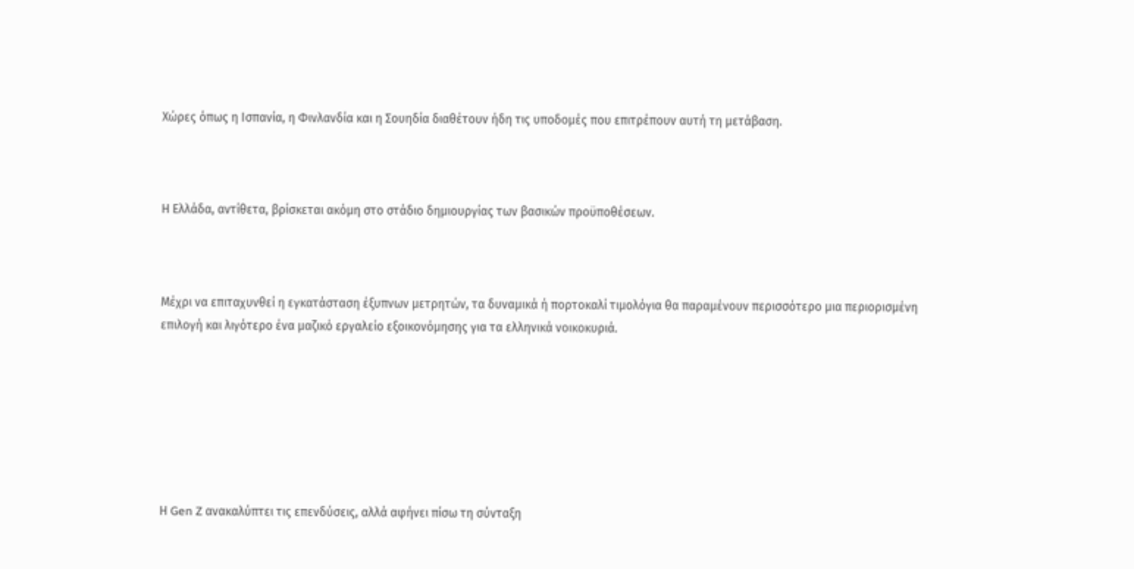Χώρες όπως η Ισπανία, η Φινλανδία και η Σουηδία διαθέτουν ήδη τις υποδομές που επιτρέπουν αυτή τη μετάβαση.



Η Ελλάδα, αντίθετα, βρίσκεται ακόμη στο στάδιο δημιουργίας των βασικών προϋποθέσεων.



Μέχρι να επιταχυνθεί η εγκατάσταση έξυπνων μετρητών, τα δυναμικά ή πορτοκαλί τιμολόγια θα παραμένουν περισσότερο μια περιορισμένη επιλογή και λιγότερο ένα μαζικό εργαλείο εξοικονόμησης για τα ελληνικά νοικοκυριά.







Η Gen Z ανακαλύπτει τις επενδύσεις, αλλά αφήνει πίσω τη σύνταξη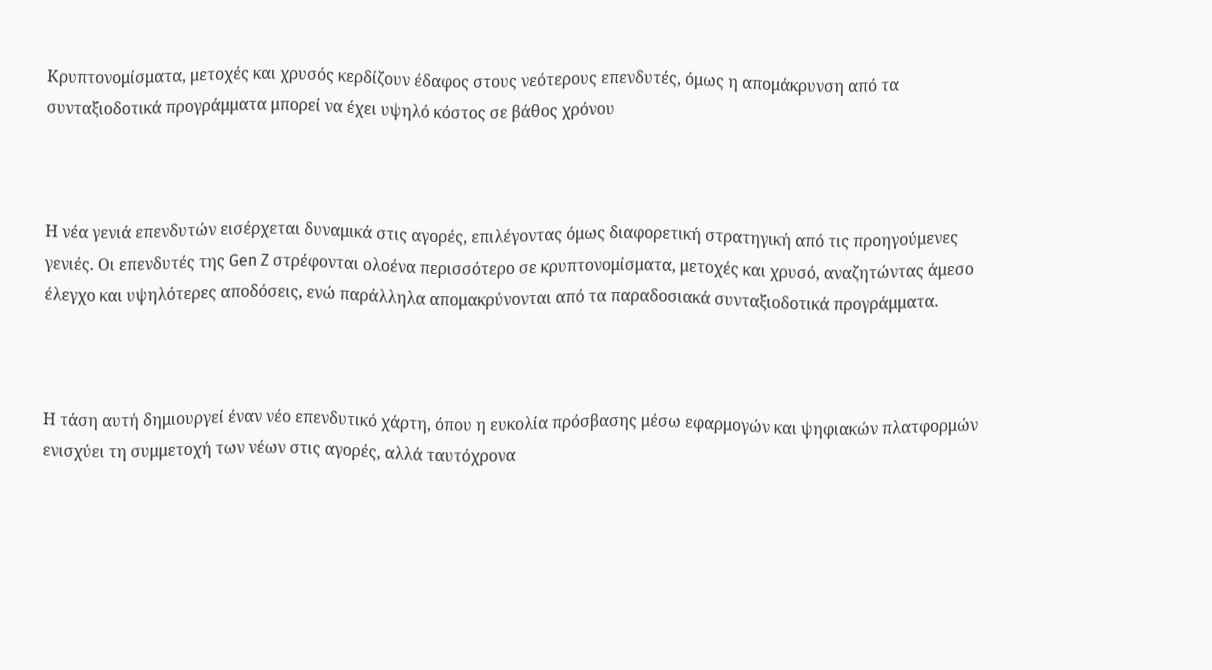Κρυπτονομίσματα, μετοχές και χρυσός κερδίζουν έδαφος στους νεότερους επενδυτές, όμως η απομάκρυνση από τα συνταξιοδοτικά προγράμματα μπορεί να έχει υψηλό κόστος σε βάθος χρόνου



Η νέα γενιά επενδυτών εισέρχεται δυναμικά στις αγορές, επιλέγοντας όμως διαφορετική στρατηγική από τις προηγούμενες γενιές. Οι επενδυτές της Gen Z στρέφονται ολοένα περισσότερο σε κρυπτονομίσματα, μετοχές και χρυσό, αναζητώντας άμεσο έλεγχο και υψηλότερες αποδόσεις, ενώ παράλληλα απομακρύνονται από τα παραδοσιακά συνταξιοδοτικά προγράμματα.



Η τάση αυτή δημιουργεί έναν νέο επενδυτικό χάρτη, όπου η ευκολία πρόσβασης μέσω εφαρμογών και ψηφιακών πλατφορμών ενισχύει τη συμμετοχή των νέων στις αγορές, αλλά ταυτόχρονα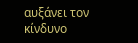αυξάνει τον κίνδυνο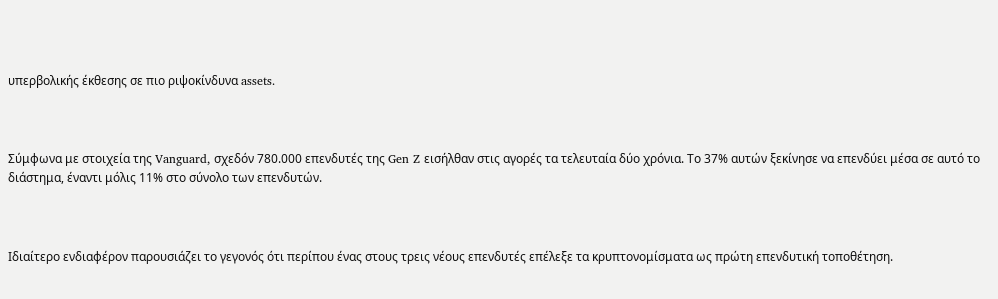υπερβολικής έκθεσης σε πιο ριψοκίνδυνα assets.



Σύμφωνα με στοιχεία της Vanguard, σχεδόν 780.000 επενδυτές της Gen Z εισήλθαν στις αγορές τα τελευταία δύο χρόνια. Το 37% αυτών ξεκίνησε να επενδύει μέσα σε αυτό το διάστημα, έναντι μόλις 11% στο σύνολο των επενδυτών.



Ιδιαίτερο ενδιαφέρον παρουσιάζει το γεγονός ότι περίπου ένας στους τρεις νέους επενδυτές επέλεξε τα κρυπτονομίσματα ως πρώτη επενδυτική τοποθέτηση.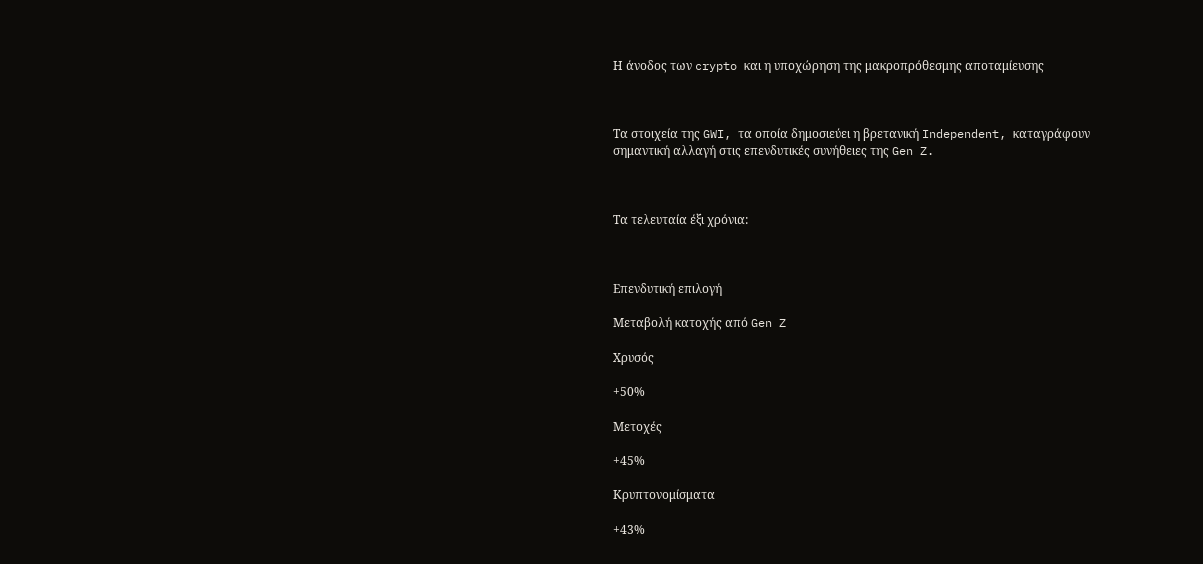Η άνοδος των crypto και η υποχώρηση της μακροπρόθεσμης αποταμίευσης



Τα στοιχεία της GWI, τα οποία δημοσιεύει η βρετανική Independent, καταγράφουν σημαντική αλλαγή στις επενδυτικές συνήθειες της Gen Z.



Τα τελευταία έξι χρόνια:



Επενδυτική επιλογή

Μεταβολή κατοχής από Gen Z

Χρυσός

+50%

Μετοχές

+45%

Κρυπτονομίσματα

+43%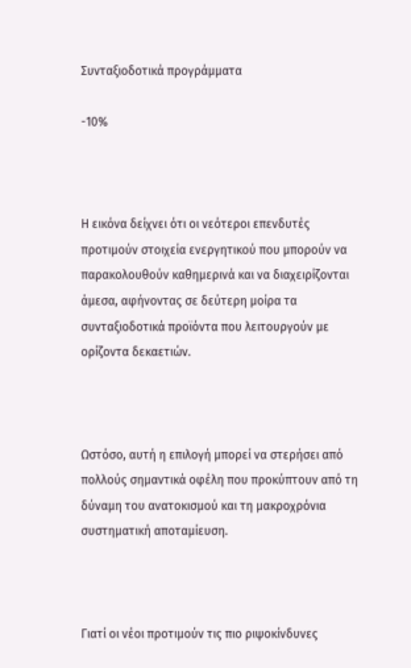Συνταξιοδοτικά προγράμματα

-10%



Η εικόνα δείχνει ότι οι νεότεροι επενδυτές προτιμούν στοιχεία ενεργητικού που μπορούν να παρακολουθούν καθημερινά και να διαχειρίζονται άμεσα, αφήνοντας σε δεύτερη μοίρα τα συνταξιοδοτικά προϊόντα που λειτουργούν με ορίζοντα δεκαετιών.



Ωστόσο, αυτή η επιλογή μπορεί να στερήσει από πολλούς σημαντικά οφέλη που προκύπτουν από τη δύναμη του ανατοκισμού και τη μακροχρόνια συστηματική αποταμίευση.



Γιατί οι νέοι προτιμούν τις πιο ριψοκίνδυνες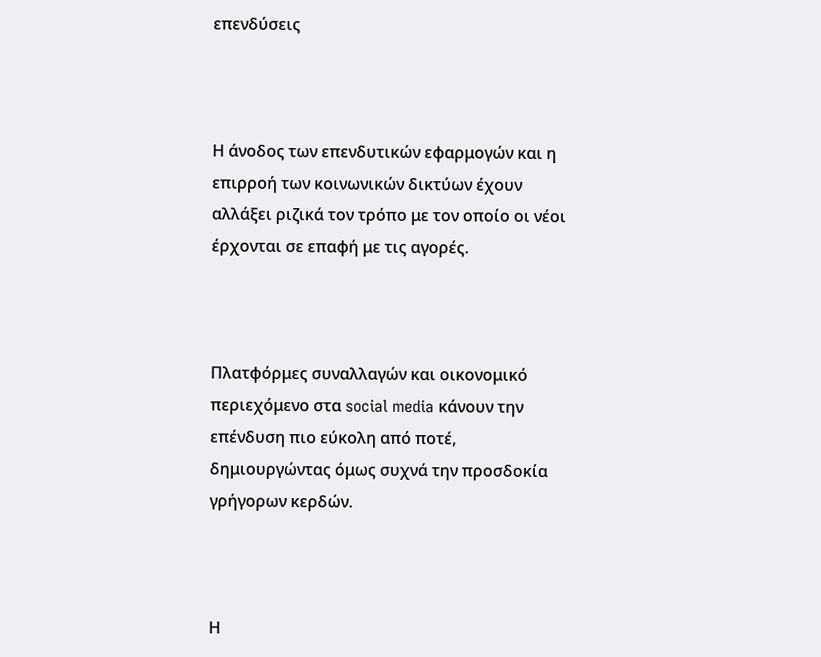επενδύσεις



Η άνοδος των επενδυτικών εφαρμογών και η επιρροή των κοινωνικών δικτύων έχουν αλλάξει ριζικά τον τρόπο με τον οποίο οι νέοι έρχονται σε επαφή με τις αγορές.



Πλατφόρμες συναλλαγών και οικονομικό περιεχόμενο στα social media κάνουν την επένδυση πιο εύκολη από ποτέ, δημιουργώντας όμως συχνά την προσδοκία γρήγορων κερδών.



Η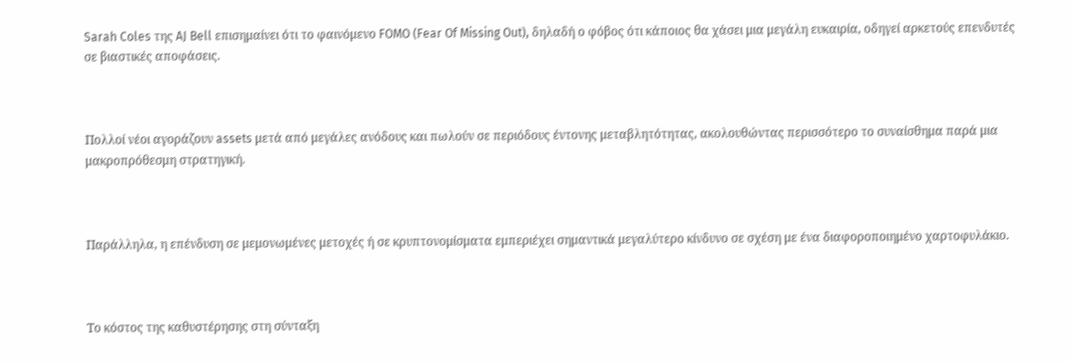Sarah Coles της AJ Bell επισημαίνει ότι το φαινόμενο FOMO (Fear Of Missing Out), δηλαδή ο φόβος ότι κάποιος θα χάσει μια μεγάλη ευκαιρία, οδηγεί αρκετούς επενδυτές σε βιαστικές αποφάσεις.



Πολλοί νέοι αγοράζουν assets μετά από μεγάλες ανόδους και πωλούν σε περιόδους έντονης μεταβλητότητας, ακολουθώντας περισσότερο το συναίσθημα παρά μια μακροπρόθεσμη στρατηγική.



Παράλληλα, η επένδυση σε μεμονωμένες μετοχές ή σε κρυπτονομίσματα εμπεριέχει σημαντικά μεγαλύτερο κίνδυνο σε σχέση με ένα διαφοροποιημένο χαρτοφυλάκιο.



Το κόστος της καθυστέρησης στη σύνταξη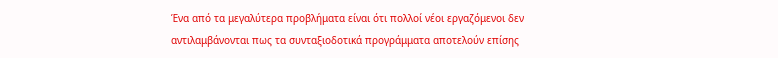Ένα από τα μεγαλύτερα προβλήματα είναι ότι πολλοί νέοι εργαζόμενοι δεν αντιλαμβάνονται πως τα συνταξιοδοτικά προγράμματα αποτελούν επίσης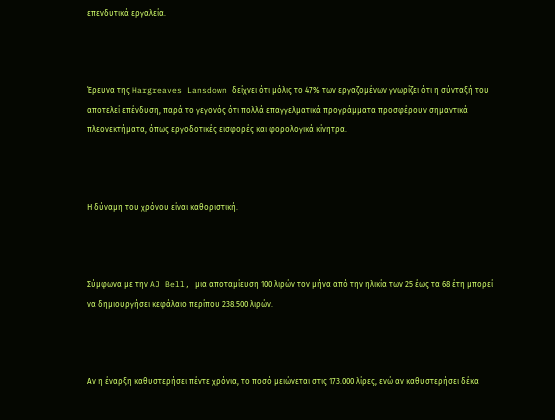επενδυτικά εργαλεία.



Έρευνα της Hargreaves Lansdown δείχνει ότι μόλις το 47% των εργαζομένων γνωρίζει ότι η σύνταξή του αποτελεί επένδυση, παρά το γεγονός ότι πολλά επαγγελματικά προγράμματα προσφέρουν σημαντικά πλεονεκτήματα, όπως εργοδοτικές εισφορές και φορολογικά κίνητρα.



Η δύναμη του χρόνου είναι καθοριστική.



Σύμφωνα με την AJ Bell, μια αποταμίευση 100 λιρών τον μήνα από την ηλικία των 25 έως τα 68 έτη μπορεί να δημιουργήσει κεφάλαιο περίπου 238.500 λιρών.



Αν η έναρξη καθυστερήσει πέντε χρόνια, το ποσό μειώνεται στις 173.000 λίρες, ενώ αν καθυστερήσει δέκα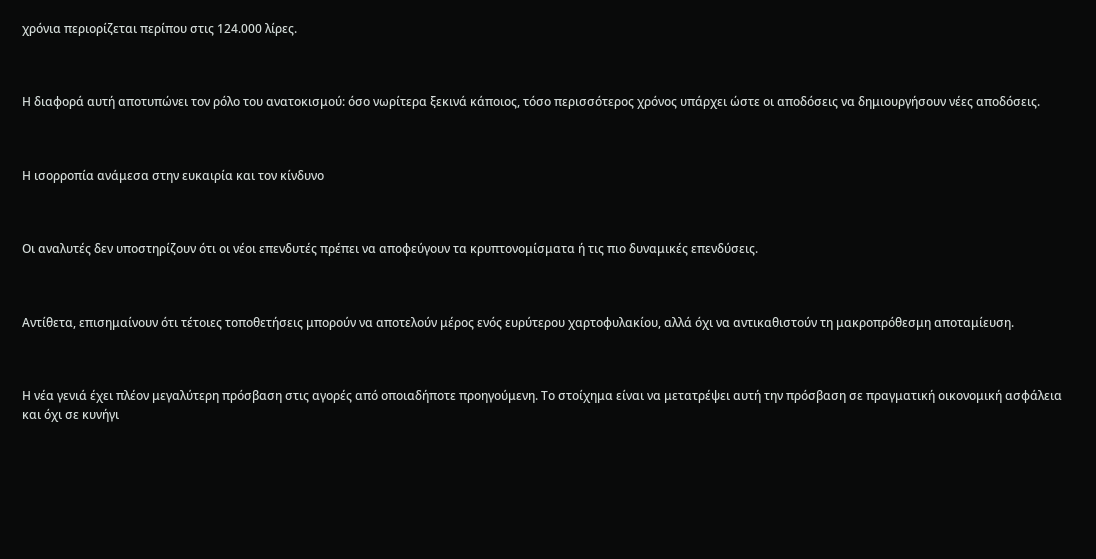χρόνια περιορίζεται περίπου στις 124.000 λίρες.



Η διαφορά αυτή αποτυπώνει τον ρόλο του ανατοκισμού: όσο νωρίτερα ξεκινά κάποιος, τόσο περισσότερος χρόνος υπάρχει ώστε οι αποδόσεις να δημιουργήσουν νέες αποδόσεις.



Η ισορροπία ανάμεσα στην ευκαιρία και τον κίνδυνο



Οι αναλυτές δεν υποστηρίζουν ότι οι νέοι επενδυτές πρέπει να αποφεύγουν τα κρυπτονομίσματα ή τις πιο δυναμικές επενδύσεις.



Αντίθετα, επισημαίνουν ότι τέτοιες τοποθετήσεις μπορούν να αποτελούν μέρος ενός ευρύτερου χαρτοφυλακίου, αλλά όχι να αντικαθιστούν τη μακροπρόθεσμη αποταμίευση.



Η νέα γενιά έχει πλέον μεγαλύτερη πρόσβαση στις αγορές από οποιαδήποτε προηγούμενη. Το στοίχημα είναι να μετατρέψει αυτή την πρόσβαση σε πραγματική οικονομική ασφάλεια και όχι σε κυνήγι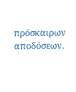πρόσκαιρων αποδόσεων.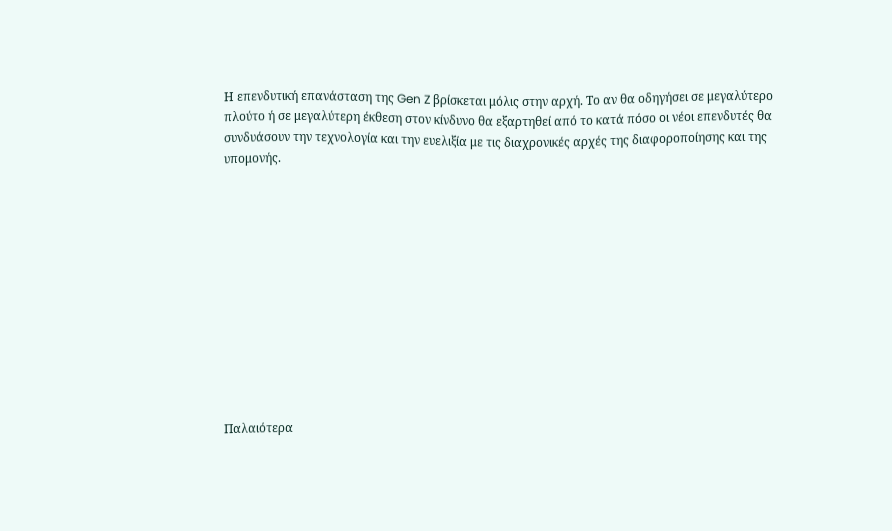Η επενδυτική επανάσταση της Gen Z βρίσκεται μόλις στην αρχή. Το αν θα οδηγήσει σε μεγαλύτερο πλούτο ή σε μεγαλύτερη έκθεση στον κίνδυνο θα εξαρτηθεί από το κατά πόσο οι νέοι επενδυτές θα συνδυάσουν την τεχνολογία και την ευελιξία με τις διαχρονικές αρχές της διαφοροποίησης και της υπομονής.












Παλαιότερα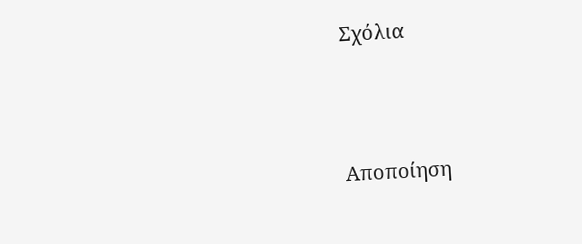Σχόλια




Αποποίηση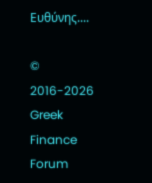Ευθύνης....

© 2016-2026 Greek Finance Forum